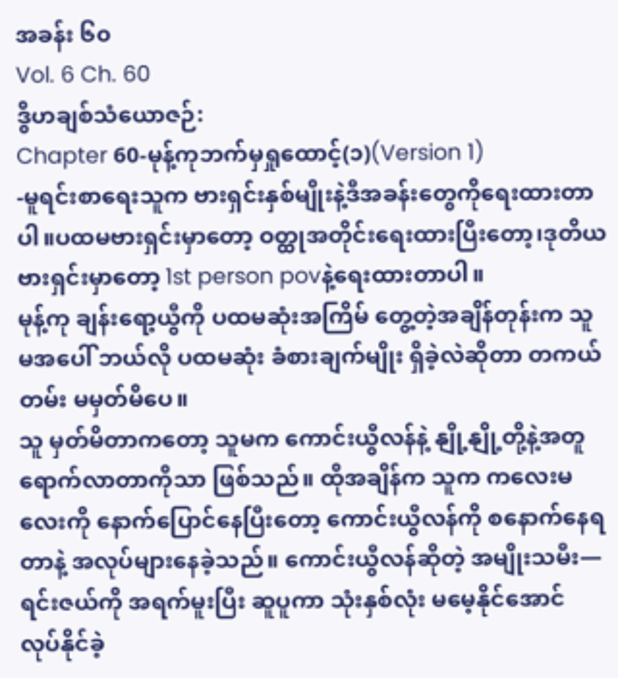အခန်း ၆၀
Vol. 6 Ch. 60
ဒွိဟချစ်သံယောဇဉ်:
Chapter 60-မုန့်ကုဘက်မှရှုထောင့်(၁)(Version 1)
-မူရင်းစာရေးသူက ဗားရှင်းနှစ်မျိုးနဲ့ဒီအခန်းတွေကိုရေးထားတာပါ။ပထမဗားရှင်းမှာတော့ ဝတ္ထုအတိုင်းရေးထားပြီးတော့၊ဒုတိယဗားရှင်းမှာတော့ 1st person povနဲ့ရေးထားတာပါ။
မုန့်ကု ချန်းရော့ယွီကို ပထမဆုံးအကြိမ် တွေ့တဲ့အချိန်တုန်းက သူမအပေါ် ဘယ်လို ပထမဆုံး ခံစားချက်မျိုး ရှိခဲ့လဲဆိုတာ တကယ်တမ်း မမှတ်မိပေ။
သူ မှတ်မိတာကတော့ သူမက ကောင်းယွီလန်နဲ့ နျို့နျို့တို့နဲ့အတူ ရောက်လာတာကိုသာ ဖြစ်သည်။ ထိုအချိန်က သူက ကလေးမလေးကို နောက်ပြောင်နေပြီးတော့ ကောင်းယွီလန်ကို စနောက်နေရတာနဲ့ အလုပ်များနေခဲ့သည်။ ကောင်းယွီလန်ဆိုတဲ့ အမျိုးသမီး—ရင်းဇယ်ကို အရက်မူးပြီး ဆူပူကာ သုံးနှစ်လုံး မမေ့နိုင်အောင် လုပ်နိုင်ခဲ့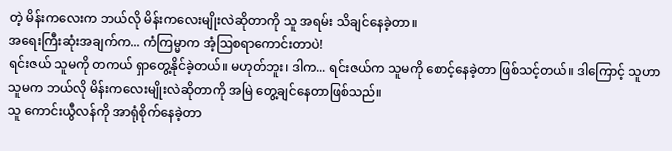တဲ့ မိန်းကလေးက ဘယ်လို မိန်းကလေးမျိုးလဲဆိုတာကို သူ အရမ်း သိချင်နေခဲ့တာ။
အရေးကြီးဆုံးအချက်က... ကံကြမ္မာက အံ့ဩစရာကောင်းတာပဲ!
ရင်းဇယ် သူမကို တကယ် ရှာတွေ့နိုင်ခဲ့တယ်။ မဟုတ်ဘူး၊ ဒါက... ရင်းဇယ်က သူမကို စောင့်နေခဲ့တာ ဖြစ်သင့်တယ်။ ဒါကြောင့် သူဟာ သူမက ဘယ်လို မိန်းကလေးမျိုးလဲဆိုတာကို အမြဲ တွေ့ချင်နေတာဖြစ်သည်။
သူ ကောင်းယွီလန်ကို အာရုံစိုက်နေခဲ့တာ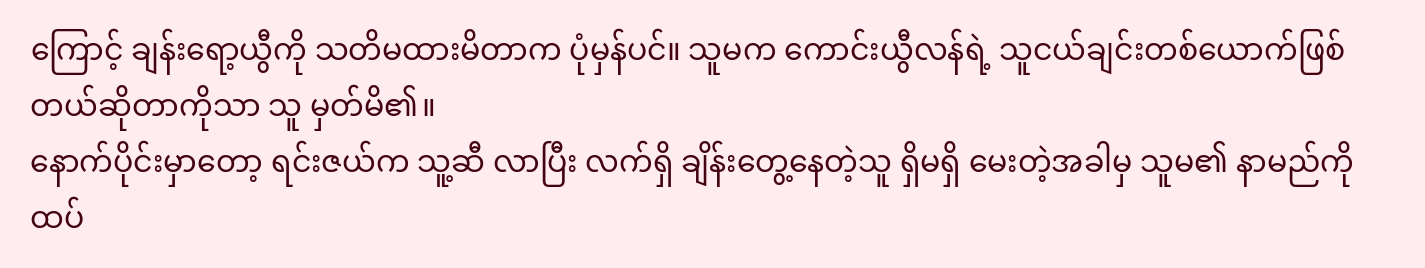ကြောင့် ချန်းရော့ယွီကို သတိမထားမိတာက ပုံမှန်ပင်။ သူမက ကောင်းယွီလန်ရဲ့ သူငယ်ချင်းတစ်ယောက်ဖြစ်တယ်ဆိုတာကိုသာ သူ မှတ်မိ၏။
နောက်ပိုင်းမှာတော့ ရင်းဇယ်က သူ့ဆီ လာပြီး လက်ရှိ ချိန်းတွေ့နေတဲ့သူ ရှိမရှိ မေးတဲ့အခါမှ သူမ၏ နာမည်ကို ထပ်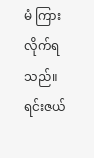မံ ကြားလိုက်ရသည်။
ရင်းဇယ်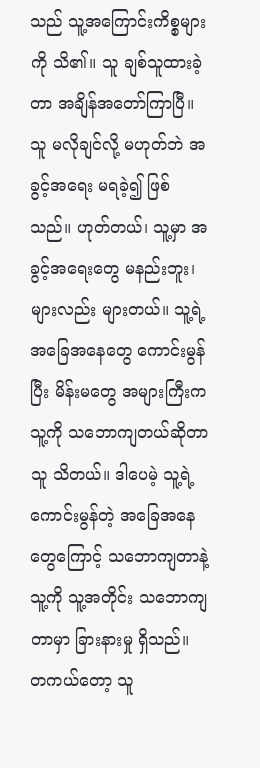သည် သူ့အကြောင်းကိစ္စများကို သိ၏။ သူ ချစ်သူထားခဲ့တာ အချိန်အတော်ကြာပြီ။ သူ မလိုချင်လို့ မဟုတ်ဘဲ အခွင့်အရေး မရခဲ့၍ ဖြစ်သည်။ ဟုတ်တယ်၊ သူ့မှာ အခွင့်အရေးတွေ မနည်းဘူး၊ များလည်း များတယ်။ သူ့ရဲ့ အခြေအနေတွေ ကောင်းမွန်ပြီး မိန်းမတွေ အများကြီးက သူ့ကို သဘောကျတယ်ဆိုတာ သူ သိတယ်။ ဒါပေမဲ့ သူ့ရဲ့ ကောင်းမွန်တဲ့ အခြေအနေတွေကြောင့် သဘောကျတာနဲ့ သူ့ကို သူ့အတိုင်း သဘောကျတာမှာ ခြားနားမှု ရှိသည်။
တကယ်တော့ သူ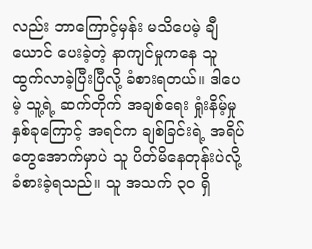လည်း ဘာကြောင့်မှန်း မသိပေမဲ့ ချီယောင် ပေးခဲ့တဲ့ နာကျင်မှုကနေ သူ ထွက်လာခဲ့ပြီးပြီလို့ ခံစားရတယ်။ ဒါပေမဲ့ သူ့ရဲ့ ဆက်တိုက် အချစ်ရေး ရှုံးနိမ့်မှု နှစ်ခုကြောင့် အရင်က ချစ်ခြင်းရဲ့ အရိပ်တွေအောက်မှာပဲ သူ ပိတ်မိနေတုန်းပဲလို့ ခံစားခဲ့ရသည်။ သူ အသက် ၃၀ ရှိ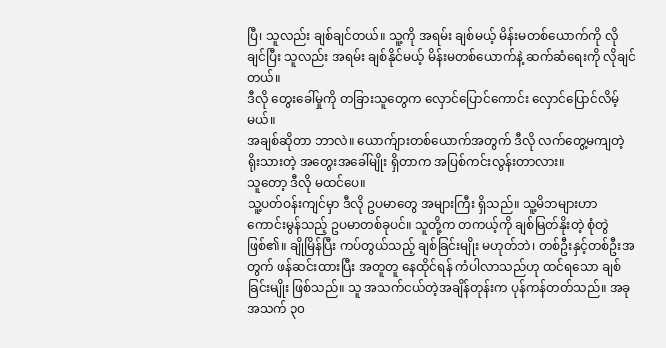ပြီ၊ သူလည်း ချစ်ချင်တယ်။ သူ့ကို အရမ်း ချစ်မယ့် မိန်းမတစ်ယောက်ကို လိုချင်ပြီး သူလည်း အရမ်း ချစ်နိုင်မယ့် မိန်းမတစ်ယောက်နဲ့ ဆက်ဆံရေးကို လိုချင်တယ်။
ဒီလို တွေးခေါ်မှုကို တခြားသူတွေက လှောင်ပြောင်ကောင်း လှောင်ပြောင်လိမ့်မယ်။
အချစ်ဆိုတာ ဘာလဲ။ ယောက်ျားတစ်ယောက်အတွက် ဒီလို လက်တွေ့မကျတဲ့ ရိုးသားတဲ့ အတွေးအခေါ်မျိုး ရှိတာက အပြစ်ကင်းလွန်းတာလား။
သူတော့ ဒီလို မထင်ပေ။
သူ့ပတ်ဝန်းကျင်မှာ ဒီလို ဥပမာတွေ အများကြီး ရှိသည်။ သူ့မိဘများဟာ ကောင်းမွန်သည့် ဥပမာတစ်ခုပင်။ သူတို့က တကယ့်ကို ချစ်မြတ်နိုးတဲ့ စုံတွဲဖြစ်၏။ ချိုမြိန်ပြီး ကပ်တွယ်သည့် ချစ်ခြင်းမျိုး မဟုတ်ဘဲ၊ တစ်ဦးနှင့်တစ်ဦးအတွက် ဖန်ဆင်းထားပြီး အတူတူ နေထိုင်ရန် ကံပါလာသည်ဟု ထင်ရသော ချစ်ခြင်းမျိုး ဖြစ်သည်။ သူ အသက်ငယ်တဲ့အချိန်တုန်းက ပုန်ကန်တတ်သည်။ အခု အသက် ၃၀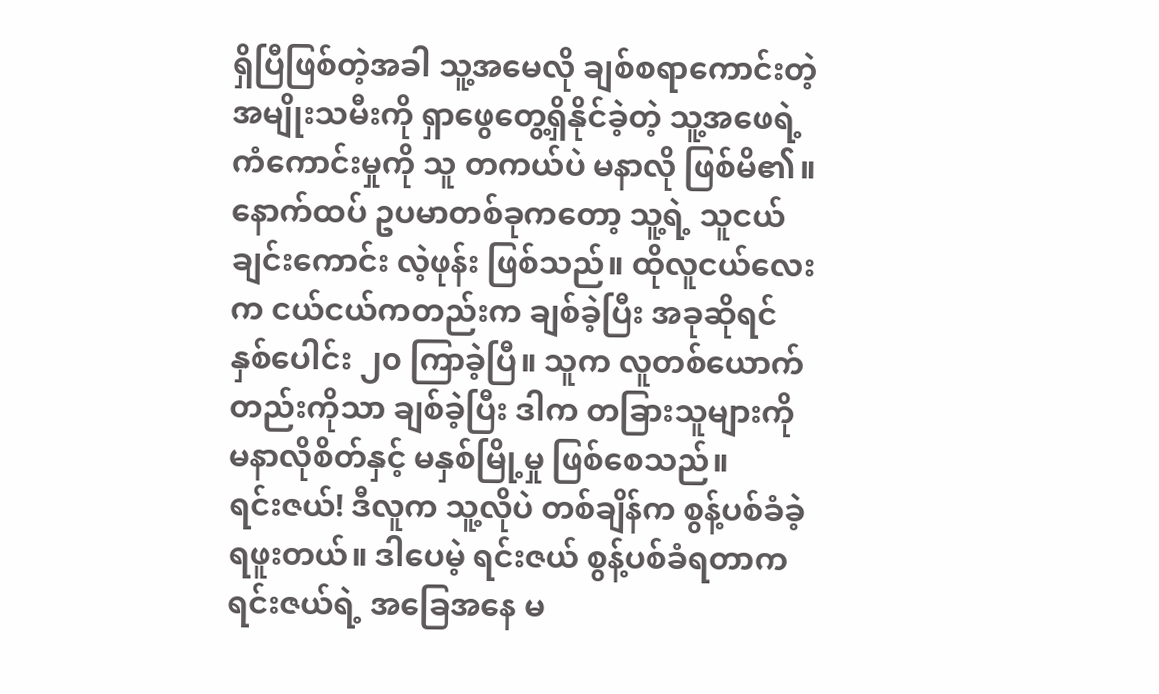ရှိပြီဖြစ်တဲ့အခါ သူ့အမေလို ချစ်စရာကောင်းတဲ့ အမျိုးသမီးကို ရှာဖွေတွေ့ရှိနိုင်ခဲ့တဲ့ သူ့အဖေရဲ့ ကံကောင်းမှုကို သူ တကယ်ပဲ မနာလို ဖြစ်မိ၏။
နောက်ထပ် ဥပမာတစ်ခုကတော့ သူ့ရဲ့ သူငယ်ချင်းကောင်း လဲ့ဖုန်း ဖြစ်သည်။ ထိုလူငယ်လေးက ငယ်ငယ်ကတည်းက ချစ်ခဲ့ပြီး အခုဆိုရင် နှစ်ပေါင်း ၂၀ ကြာခဲ့ပြီ။ သူက လူတစ်ယောက်တည်းကိုသာ ချစ်ခဲ့ပြီး ဒါက တခြားသူများကို မနာလိုစိတ်နှင့် မနှစ်မြို့မှု ဖြစ်စေသည်။
ရင်းဇယ်! ဒီလူက သူ့လိုပဲ တစ်ချိန်က စွန့်ပစ်ခံခဲ့ရဖူးတယ်။ ဒါပေမဲ့ ရင်းဇယ် စွန့်ပစ်ခံရတာက ရင်းဇယ်ရဲ့ အခြေအနေ မ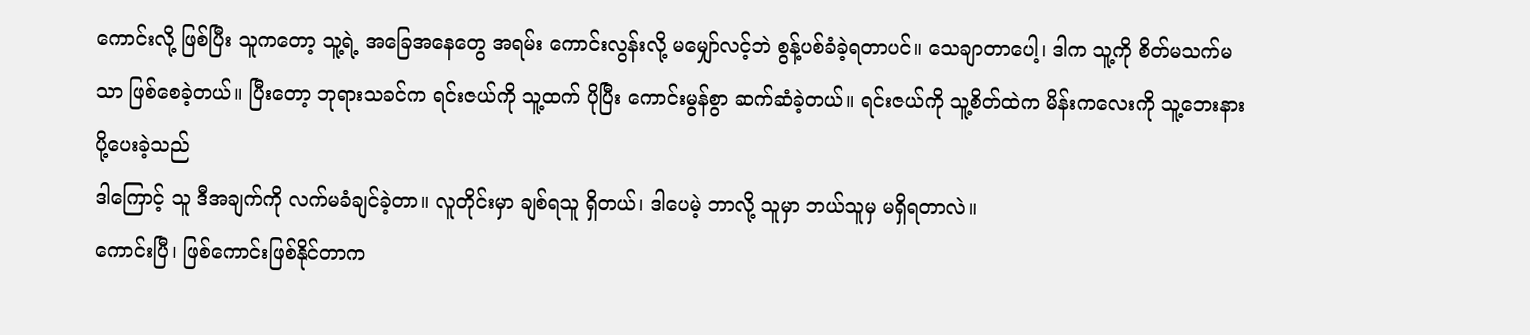ကောင်းလို့ ဖြစ်ပြီး သူကတော့ သူ့ရဲ့ အခြေအနေတွေ အရမ်း ကောင်းလွန်းလို့ မမျှော်လင့်ဘဲ စွန့်ပစ်ခံခဲ့ရတာပင်။ သေချာတာပေါ့၊ ဒါက သူ့ကို စိတ်မသက်မသာ ဖြစ်စေခဲ့တယ်။ ပြီးတော့ ဘုရားသခင်က ရင်းဇယ်ကို သူ့ထက် ပိုပြီး ကောင်းမွန်စွာ ဆက်ဆံခဲ့တယ်။ ရင်းဇယ်ကို သူ့စိတ်ထဲက မိန်းကလေးကို သူ့ဘေးနား ပို့ပေးခဲ့သည်
ဒါကြောင့် သူ ဒီအချက်ကို လက်မခံချင်ခဲ့တာ။ လူတိုင်းမှာ ချစ်ရသူ ရှိတယ်၊ ဒါပေမဲ့ ဘာလို့ သူမှာ ဘယ်သူမှ မရှိရတာလဲ။
ကောင်းပြီ၊ ဖြစ်ကောင်းဖြစ်နိုင်တာက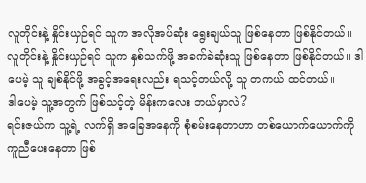လူတိုင်းနဲ့ နှိုင်းယှဉ်ရင် သူက အလိုအပ်ဆုံး ရွေးချယ်သူ ဖြစ်နေတာ ဖြစ်နိုင်တယ်။ လူတိုင်းနဲ့ နှိုင်းယှဉ်ရင် သူက နှစ်သက်ဖို့ အခက်ခဲဆုံးသူ ဖြစ်နေတာ ဖြစ်နိုင်တယ်။ ဒါပေမဲ့ သူ ချစ်နိုင်ဖို့ အခွင့်အရေးလည်း ရသင့်တယ်လို့ သူ တကယ် ထင်တယ်။
ဒါပေမဲ့ သူ့အတွက် ဖြစ်သင့်တဲ့ မိန်းကလေး ဘယ်မှာလဲ?
ရင်းဇယ်က သူ့ရဲ့ လက်ရှိ အခြေအနေကို စုံစမ်းနေတာဟာ တစ်ယောက်ယောက်ကို ကူညီပေးနေတာ ဖြစ်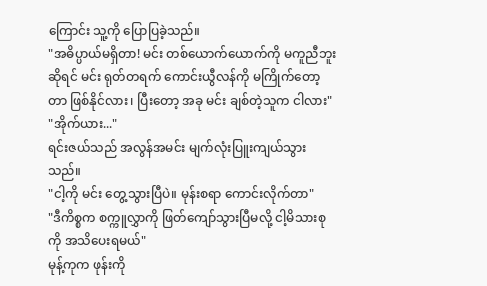ကြောင်း သူ့ကို ပြောပြခဲ့သည်။
"အဓိပ္ပာယ်မရှိတာ! မင်း တစ်ယောက်ယောက်ကို မကူညီဘူးဆိုရင် မင်း ရုတ်တရက် ကောင်းယွီလန်ကို မကြိုက်တော့တာ ဖြစ်နိုင်လား၊ ပြီးတော့ အခု မင်း ချစ်တဲ့သူက ငါလား"
"အိုက်ယား..."
ရင်းဇယ်သည် အလွန်အမင်း မျက်လုံးပြူးကျယ်သွားသည်။
"ငါ့ကို မင်း တွေ့သွားပြီပဲ။ မုန်းစရာ ကောင်းလိုက်တာ"
"ဒီကိစ္စက စက္ကူလွှာကို ဖြတ်ကျော်သွားပြီမလို့ ငါ့မိသားစုကို အသိပေးရမယ်"
မုန့်ကုက ဖုန်းကို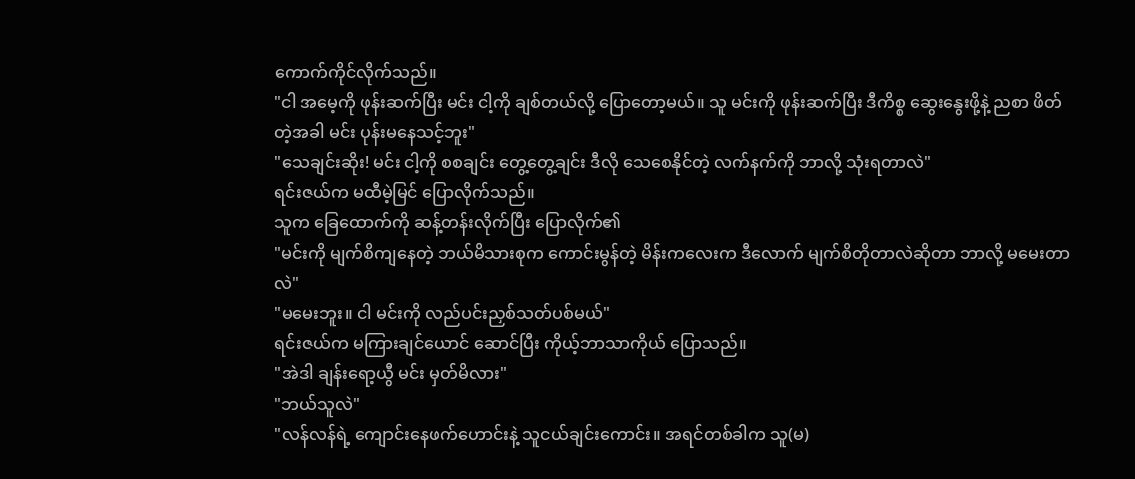ကောက်ကိုင်လိုက်သည်။
"ငါ အမေ့ကို ဖုန်းဆက်ပြီး မင်း ငါ့ကို ချစ်တယ်လို့ ပြောတော့မယ်။ သူ မင်းကို ဖုန်းဆက်ပြီး ဒီကိစ္စ ဆွေးနွေးဖို့နဲ့ ညစာ ဖိတ်တဲ့အခါ မင်း ပုန်းမနေသင့်ဘူး"
"သေချင်းဆိုး! မင်း ငါ့ကို စစချင်း တွေ့တွေ့ချင်း ဒီလို သေစေနိုင်တဲ့ လက်နက်ကို ဘာလို့ သုံးရတာလဲ"
ရင်းဇယ်က မထီမဲ့မြင် ပြောလိုက်သည်။
သူက ခြေထောက်ကို ဆန့်တန်းလိုက်ပြီး ပြောလိုက်၏
"မင်းကို မျက်စိကျနေတဲ့ ဘယ်မိသားစုက ကောင်းမွန်တဲ့ မိန်းကလေးက ဒီလောက် မျက်စိတိုတာလဲဆိုတာ ဘာလို့ မမေးတာလဲ"
"မမေးဘူး။ ငါ မင်းကို လည်ပင်းညှစ်သတ်ပစ်မယ်"
ရင်းဇယ်က မကြားချင်ယောင် ဆောင်ပြီး ကိုယ့်ဘာသာကိုယ် ပြောသည်။
"အဲဒါ ချန်းရော့ယွီ မင်း မှတ်မိလား"
"ဘယ်သူလဲ"
"လန်လန်ရဲ့ ကျောင်းနေဖက်ဟောင်းနဲ့ သူငယ်ချင်းကောင်း။ အရင်တစ်ခါက သူ(မ)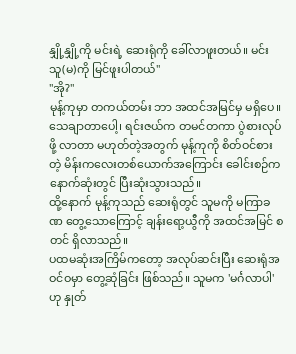နျှို့နျှို့ကို မင်းရဲ့ ဆေးရုံကို ခေါ်လာဖူးတယ်။ မင်း သူ(မ)ကို မြင်ဖူးပါတယ်"
"အို?"
မုန့်ကုမှာ တကယ်တမ်း ဘာ အထင်အမြင်မှ မရှိပေ။ သေချာတာပေါ့၊ ရင်းဇယ်က တမင်တကာ ပွဲစားလုပ်ဖို့ လာတာ မဟုတ်တဲ့အတွက် မုန့်ကုကို စိတ်ဝင်စားတဲ့ မိန်းကလေးတစ်ယောက်အကြောင်း ခေါင်းစဉ်က နောက်ဆုံးတွင် ပြီးဆုံးသွားသည်။
ထို့နောက် မုန့်ကုသည် ဆေးရုံတွင် သူမကို မကြာခဏ တွေ့သောကြောင့် ချန်းရော့ယွီကို အထင်အမြင် စတင် ရှိလာသည်။
ပထမဆုံးအကြိမ်ကတော့ အလုပ်ဆင်းပြီး ဆေးရုံအဝင်ဝမှာ တွေ့ဆုံခြင်း ဖြစ်သည်။ သူမက 'မင်္ဂလာပါ' ဟု နှုတ်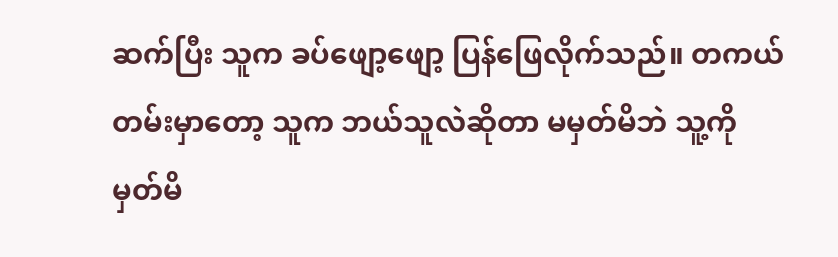ဆက်ပြီး သူက ခပ်ဖျော့ဖျော့ ပြန်ဖြေလိုက်သည်။ တကယ်တမ်းမှာတော့ သူက ဘယ်သူလဲဆိုတာ မမှတ်မိဘဲ သူ့ကို မှတ်မိ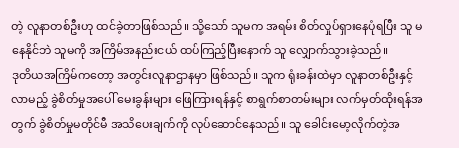တဲ့ လူနာတစ်ဦးဟု ထင်ခဲ့တာဖြစ်သည်။ သို့သော် သူမက အရမ်း စိတ်လှုပ်ရှားနေပုံရပြီး သူ မနေနိုင်ဘဲ သူမကို အကြိမ်အနည်းငယ် ထပ်ကြည့်ပြီးနောက် သူ လျှောက်သွားခဲ့သည်။
ဒုတိယအကြိမ်ကတော့ အတွင်းလူနာဌာနမှာ ဖြစ်သည်။ သူက ရုံးခန်းထဲမှာ လူနာတစ်ဦးနှင့် လာမည့် ခွဲစိတ်မှုအပေါ် မေးခွန်းများ ဖြေကြားရန်နှင့် စာရွက်စာတမ်းများ လက်မှတ်ထိုးရန်အတွက် ခွဲစိတ်မှုမတိုင်မီ အသိပေးချက်ကို လုပ်ဆောင်နေသည်။ သူ ခေါင်းမော့လိုက်တဲ့အ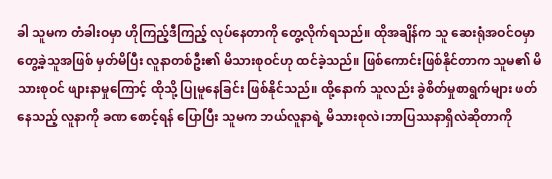ခါ သူမက တံခါးဝမှာ ဟိုကြည့်ဒီကြည့် လုပ်နေတာကို တွေ့လိုက်ရသည်။ ထိုအချိန်က သူ ဆေးရုံအဝင်ဝမှာ တွေ့ခဲ့သူအဖြစ် မှတ်မိပြီး လူနာတစ်ဦး၏ မိသားစုဝင်ဟု ထင်ခဲ့သည်။ ဖြစ်ကောင်းဖြစ်နိုင်တာက သူမ၏ မိသားစုဝင် ဖျားနာမှုကြောင့် ထိုသို့ ပြုမူနေခြင်း ဖြစ်နိုင်သည်။ ထို့နောက် သူလည်း ခွဲစိတ်မှုစာရွက်များ ဖတ်နေသည့် လူနာကို ခဏ စောင့်ရန် ပြောပြီး သူမက ဘယ်လူနာရဲ့ မိသားစုလဲ၊ဘာပြဿနာရှိလဲဆိုတာကို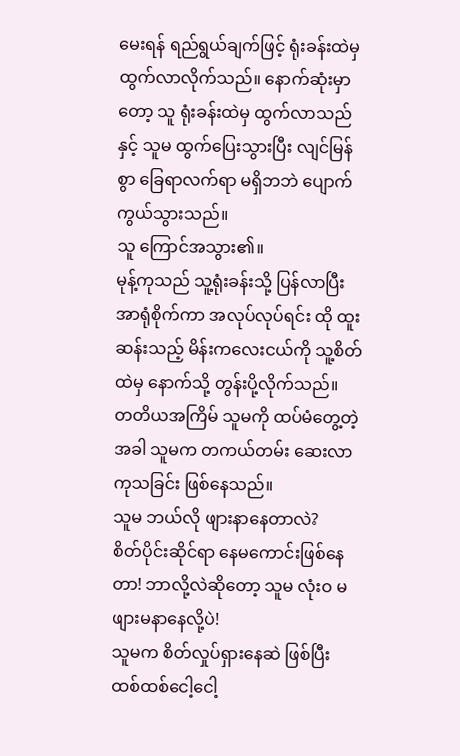မေးရန် ရည်ရွယ်ချက်ဖြင့် ရုံးခန်းထဲမှ ထွက်လာလိုက်သည်။ နောက်ဆုံးမှာတော့ သူ ရုံးခန်းထဲမှ ထွက်လာသည်နှင့် သူမ ထွက်ပြေးသွားပြီး လျင်မြန်စွာ ခြေရာလက်ရာ မရှိဘဘဲ ပျောက်ကွယ်သွားသည်။
သူ ကြောင်အသွား၏။
မုန့်ကုသည် သူ့ရုံးခန်းသို့ ပြန်လာပြီး အာရုံစိုက်ကာ အလုပ်လုပ်ရင်း ထို ထူးဆန်းသည့် မိန်းကလေးငယ်ကို သူ့စိတ်ထဲမှ နောက်သို့ တွန်းပို့လိုက်သည်။
တတိယအကြိမ် သူမကို ထပ်မံတွေ့တဲ့အခါ သူမက တကယ်တမ်း ဆေးလာကုသခြင်း ဖြစ်နေသည်။
သူမ ဘယ်လို ဖျားနာနေတာလဲ?
စိတ်ပိုင်းဆိုင်ရာ နေမကောင်းဖြစ်နေတာ! ဘာလို့လဲဆိုတော့ သူမ လုံးဝ မဖျားမနာနေလို့ပဲ!
သူမက စိတ်လှုပ်ရှားနေဆဲ ဖြစ်ပြီး ထစ်ထစ်ငေါ့ငေါ့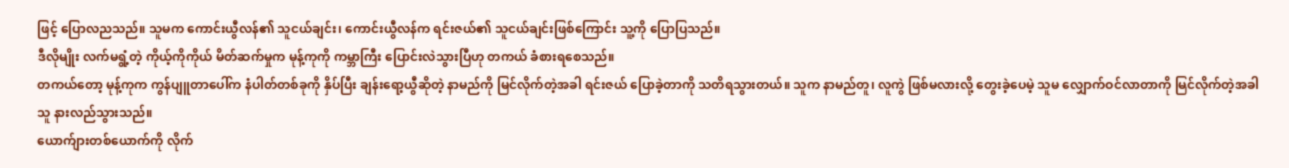ဖြင့် ပြောလညသည်။ သူမက ကောင်းယွီလန်၏ သူငယ်ချင်း၊ ကောင်းယွီလန်က ရင်းဇယ်၏ သူငယ်ချင်းဖြစ်ကြောင်း သူ့ကို ပြောပြသည်။
ဒီလိုမျိုး လက်မရွံ့တဲ့ ကိုယ့်ကိုကိုယ် မိတ်ဆက်မှုက မုန့်ကုကို ကမ္ဘာကြီး ပြောင်းလဲသွားပြီဟု တကယ် ခံစားရစေသည်။
တကယ်တော့ မုန့်ကုက ကွန်ပျူတာပေါ်က နံပါတ်တစ်ခုကို နှိပ်ပြီး ချန်းရော့ယွီဆိုတဲ့ နာမည်ကို မြင်လိုက်တဲ့အခါ ရင်းဇယ် ပြောခဲ့တာကို သတိရသွားတယ်။ သူက နာမည်တူ၊ လူကွဲ ဖြစ်မလားလို့ တွေးခဲ့ပေမဲ့ သူမ လျှောက်ဝင်လာတာကို မြင်လိုက်တဲ့အခါ သူ နားလည်သွားသည်။
ယောက်ျားတစ်ယောက်ကို လိုက်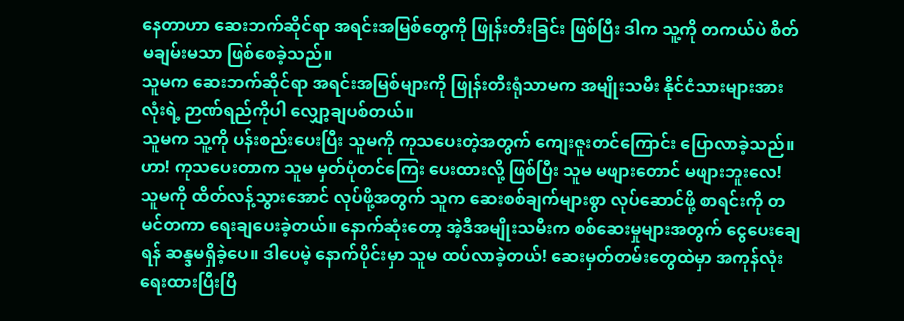နေတာဟာ ဆေးဘက်ဆိုင်ရာ အရင်းအမြစ်တွေကို ဖြုန်းတီးခြင်း ဖြစ်ပြီး ဒါက သူ့ကို တကယ်ပဲ စိတ်မချမ်းမသာ ဖြစ်စေခဲ့သည်။
သူမက ဆေးဘက်ဆိုင်ရာ အရင်းအမြစ်များကို ဖြုန်းတီးရုံသာမက အမျိုးသမီး နိုင်ငံသားများအားလုံးရဲ့ ဉာဏ်ရည်ကိုပါ လျှော့ချပစ်တယ်။
သူမက သူ့ကို ပန်းစည်းပေးပြီး သူမကို ကုသပေးတဲ့အတွက် ကျေးဇူးတင်ကြောင်း ပြောလာခဲ့သည်။
ဟာ! ကုသပေးတာက သူမ မှတ်ပုံတင်ကြေး ပေးထားလို့ ဖြစ်ပြီး သူမ မဖျားတောင် မဖျားဘူးလေ!
သူမကို ထိတ်လန့်သွားအောင် လုပ်ဖို့အတွက် သူက ဆေးစစ်ချက်များစွာ လုပ်ဆောင်ဖို့ စာရင်းကို တမင်တကာ ရေးချပေးခဲ့တယ်။ နောက်ဆုံးတော့ အဲ့ဒီအမျိုးသမီးက စစ်ဆေးမှုများအတွက် ငွေပေးချေရန် ဆန္ဒမရှိခဲ့ပေ။ ဒါပေမဲ့ နောက်ပိုင်းမှာ သူမ ထပ်လာခဲ့တယ်! ဆေးမှတ်တမ်းတွေထဲမှာ အကုန်လုံး ရေးထားပြီးပြီ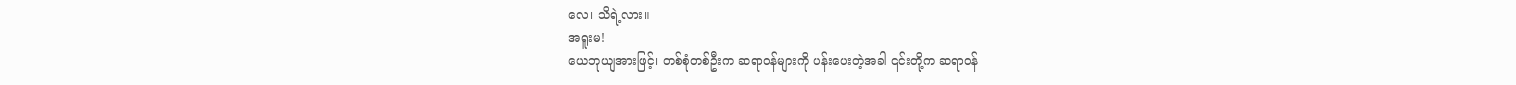လေ၊ သိရဲ့လား။
အရူးမ!
ယေဘုယျအားဖြင့်၊ တစ်စုံတစ်ဦးက ဆရာဝန်များကို ပန်းပေးတဲ့အခါ ၎င်းတို့က ဆရာဝန်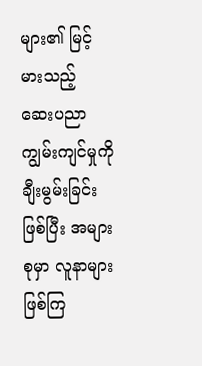များ၏ မြင့်မားသည့် ဆေးပညာကျွမ်းကျင်မှုကို ချီးမွမ်းခြင်း ဖြစ်ပြီး အများစုမှာ လူနာများ ဖြစ်ကြ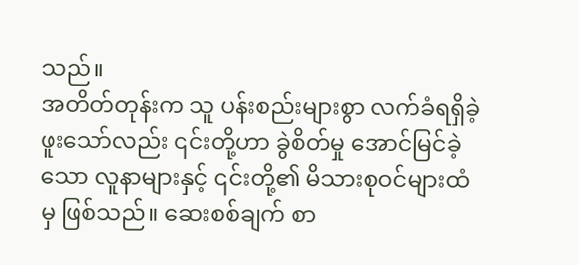သည်။
အတိတ်တုန်းက သူ ပန်းစည်းများစွာ လက်ခံရရှိခဲ့ဖူးသော်လည်း ၎င်းတို့ဟာ ခွဲစိတ်မှု အောင်မြင်ခဲ့သော လူနာများနှင့် ၎င်းတို့၏ မိသားစုဝင်များထံမှ ဖြစ်သည်။ ဆေးစစ်ချက် စာ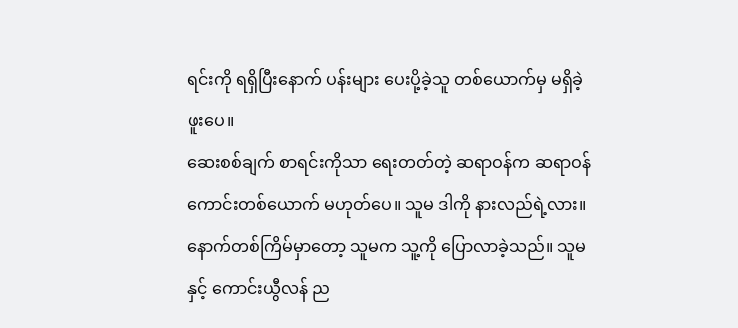ရင်းကို ရရှိပြီးနောက် ပန်းများ ပေးပို့ခဲ့သူ တစ်ယောက်မှ မရှိခဲ့ဖူးပေ။
ဆေးစစ်ချက် စာရင်းကိုသာ ရေးတတ်တဲ့ ဆရာဝန်က ဆရာဝန်ကောင်းတစ်ယောက် မဟုတ်ပေ။ သူမ ဒါကို နားလည်ရဲ့လား။
နောက်တစ်ကြိမ်မှာတော့ သူမက သူ့ကို ပြောလာခဲ့သည်။ သူမနှင့် ကောင်းယွီလန် ည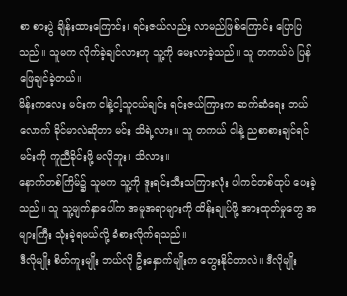စာ စားပွဲ ချိန်းထားကြောင်း၊ ရင်းဇယ်လည်း လာမည်ဖြစ်ကြောင်း ပြောပြသည်။ သူမက လိုက်ခဲ့ချင်လားဟု သူ့ကို မေးလာခဲ့သည်။ သူ တကယ်ပဲ ပြန်ဖြေချင်ခဲ့တယ်။
မိန်းကလေး မင်းက ငါနဲ့ငါ့သူငယ်ချင်း ရင်းဇယ်ကြားက ဆက်ဆံရေး ဘယ်လောက် ခိုင်မာလဲဆိုတာ မင်း သိရဲ့လား။ သူ တကယ် ငါနဲ့ ညစာစားချင်ရင် မင်းကို ကူညီခိုင်းဖို့ မလိုဘူး၊ သိလား။
နောက်တစ်ကြိမ်၌ သူမက သူ့ကို ဒူးရင်းသီးသကြားလုံး ပါကင်တစ်ထုပ် ပေးခဲ့သည်။ သူ သူ့မျက်နှာပေါ်က အမူအရာများကို ထိန်းချုပ်ဖို့ အားထုတ်မှုတွေ အများကြီး သုံးခဲ့ရမယ်လို့ ခံစားလိုက်ရသည်။
ဒီလိုမျိုး စိတ်ကူးမျိုး ဘယ်လို ဦးနှောက်မျိုးက တွေးနိုင်တာလဲ။ ဒီလိုမျိုး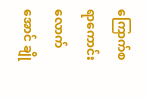ကြောက်စရာကောင်းလောက်အောင် ချို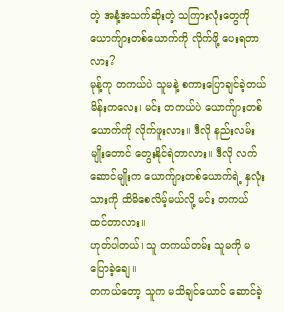တဲ့ အနံ့အသက်ဆိုးတဲ့ သကြားလုံးတွေကို ယောက်ျားတစ်ယောက်ကို လိုက်ဖို့ ပေးရတာလား?
မုန့်ကု တကယ်ပဲ သူမနဲ့ စကားပြောချင်ခဲ့တယ်
မိန်းကလေး၊ မင်း တကယ်ပဲ ယောက်ျားတစ်ယောက်ကို လိုက်ဖူးလား။ ဒီလို နည်းလမ်းမျိုးတောင် တွေးနိုင်ရဲတာလား။ ဒီလို လက်ဆောင်မျိုးက ယောက်ျားတစ်ယောက်ရဲ့ နှလုံးသားကို ထိမိစေလိမ့်မယ်လို့ မင်း တကယ် ထင်တာလား။
ဟုတ်ပါတယ်၊ သူ တကယ်တမ်း သူမကို မပြောခဲ့ချေ။
တကယ်တော့ သူက မသိချင်ယောင် ဆောင်ခဲ့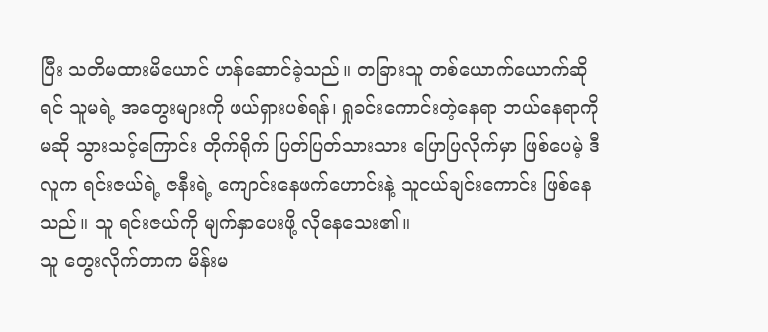ပြီး သတိမထားမိယောင် ဟန်ဆောင်ခဲ့သည်။ တခြားသူ တစ်ယောက်ယောက်ဆိုရင် သူမရဲ့ အတွေးများကို ဖယ်ရှားပစ်ရန်၊ ရှုခင်းကောင်းတဲ့နေရာ ဘယ်နေရာကိုမဆို သွားသင့်ကြောင်း တိုက်ရိုက် ပြတ်ပြတ်သားသား ပြောပြလိုက်မှာ ဖြစ်ပေမဲ့ ဒီလူက ရင်းဇယ်ရဲ့ ဇနီးရဲ့ ကျောင်းနေဖက်ဟောင်းနဲ့ သူငယ်ချင်းကောင်း ဖြစ်နေသည်။ သူ ရင်းဇယ်ကို မျက်နှာပေးဖို့ လိုနေသေး၏။
သူ တွေးလိုက်တာက မိန်းမ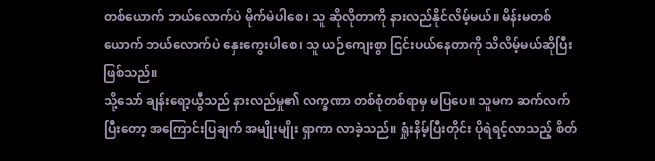တစ်ယောက် ဘယ်လောက်ပဲ မိုက်မဲပါစေ၊ သူ ဆိုလိုတာကို နားလည်နိုင်လိမ့်မယ်။ မိန်းမတစ်ယောက် ဘယ်လောက်ပဲ နှေးကွေးပါစေ၊ သူ ယဉ်ကျေးစွာ ငြင်းပယ်နေတာကို သိလိမ့်မယ်ဆိုပြီး ဖြစ်သည်။
သို့သော် ချန်းရော့ယွီသည် နားလည်မှု၏ လက္ခဏာ တစ်စုံတစ်ရာမှ မပြပေ။ သူမက ဆက်လက်ပြီးတော့ အကြောင်းပြချက် အမျိုးမျိုး ရှာကာ လာခဲ့သည်။ ရှုံးနိမ့်ပြီးတိုင်း ပိုရဲရင့်လာသည့် စိတ်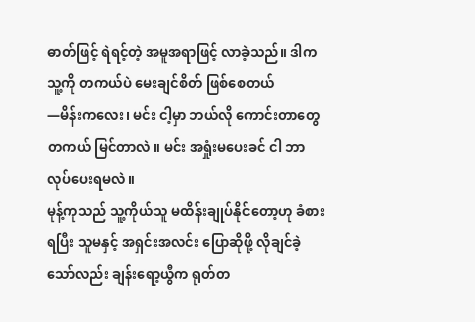ဓာတ်ဖြင့် ရဲရင့်တဲ့ အမူအရာဖြင့် လာခဲ့သည်။ ဒါက သူ့ကို တကယ်ပဲ မေးချင်စိတ် ဖြစ်စေတယ်
—မိန်းကလေး၊ မင်း ငါ့မှာ ဘယ်လို ကောင်းတာတွေ တကယ် မြင်တာလဲ။ မင်း အရှုံးမပေးခင် ငါ ဘာလုပ်ပေးရမလဲ။
မုန့်ကုသည် သူ့ကိုယ်သူ မထိန်းချုပ်နိုင်တော့ဟု ခံစားရပြီး သူမနှင့် အရှင်းအလင်း ပြောဆိုဖို့ လိုချင်ခဲ့သော်လည်း ချန်းရော့ယွီက ရုတ်တ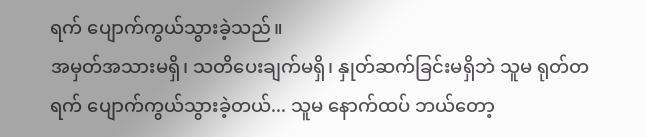ရက် ပျောက်ကွယ်သွားခဲ့သည်။
အမှတ်အသားမရှိ၊ သတိပေးချက်မရှိ၊ နှုတ်ဆက်ခြင်းမရှိဘဲ သူမ ရုတ်တရက် ပျောက်ကွယ်သွားခဲ့တယ်... သူမ နောက်ထပ် ဘယ်တော့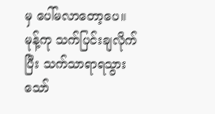မှ ပေါ်မလာတော့ပေ။
မုန့်ကု သက်ပြင်းချလိုက်ပြီး သက်သာရာရသွားသော်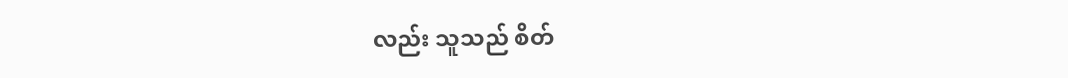လည်း သူသည် စိတ်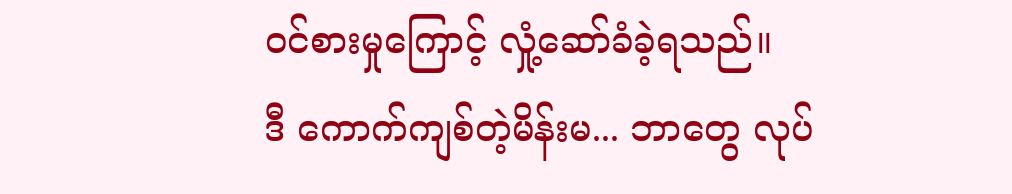ဝင်စားမှုကြောင့် လှုံ့ဆော်ခံခဲ့ရသည်။
ဒီ ကောက်ကျစ်တဲ့မိန်းမ... ဘာတွေ လုပ်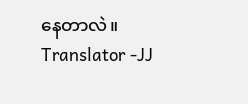နေတာလဲ။
Translator -JJ